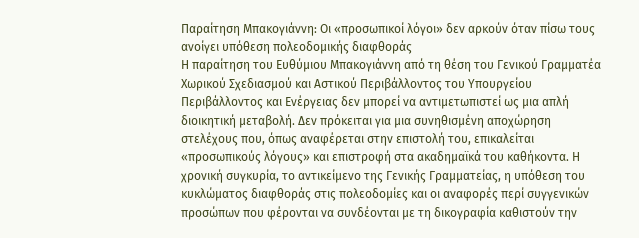Παραίτηση Μπακογιάννη: Οι «προσωπικοί λόγοι» δεν αρκούν όταν πίσω τους ανοίγει υπόθεση πολεοδομικής διαφθοράς
Η παραίτηση του Ευθύμιου Μπακογιάννη από τη θέση του Γενικού Γραμματέα Χωρικού Σχεδιασμού και Αστικού Περιβάλλοντος του Υπουργείου Περιβάλλοντος και Ενέργειας δεν μπορεί να αντιμετωπιστεί ως μια απλή διοικητική μεταβολή. Δεν πρόκειται για μια συνηθισμένη αποχώρηση στελέχους που, όπως αναφέρεται στην επιστολή του, επικαλείται «προσωπικούς λόγους» και επιστροφή στα ακαδημαϊκά του καθήκοντα. Η χρονική συγκυρία, το αντικείμενο της Γενικής Γραμματείας, η υπόθεση του κυκλώματος διαφθοράς στις πολεοδομίες και οι αναφορές περί συγγενικών προσώπων που φέρονται να συνδέονται με τη δικογραφία καθιστούν την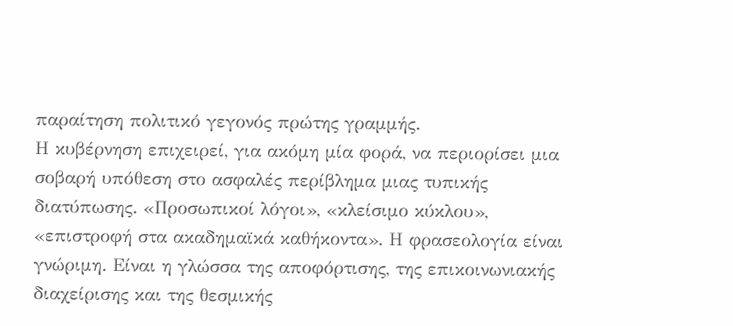παραίτηση πολιτικό γεγονός πρώτης γραμμής.
Η κυβέρνηση επιχειρεί, για ακόμη μία φορά, να περιορίσει μια σοβαρή υπόθεση στο ασφαλές περίβλημα μιας τυπικής διατύπωσης. «Προσωπικοί λόγοι», «κλείσιμο κύκλου», «επιστροφή στα ακαδημαϊκά καθήκοντα». Η φρασεολογία είναι γνώριμη. Είναι η γλώσσα της αποφόρτισης, της επικοινωνιακής διαχείρισης και της θεσμικής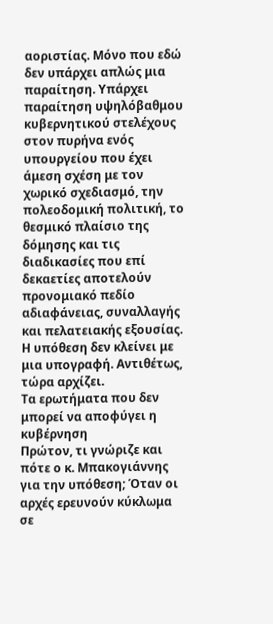αοριστίας. Μόνο που εδώ δεν υπάρχει απλώς μια παραίτηση. Υπάρχει παραίτηση υψηλόβαθμου κυβερνητικού στελέχους στον πυρήνα ενός υπουργείου που έχει άμεση σχέση με τον χωρικό σχεδιασμό, την πολεοδομική πολιτική, το θεσμικό πλαίσιο της δόμησης και τις διαδικασίες που επί δεκαετίες αποτελούν προνομιακό πεδίο αδιαφάνειας, συναλλαγής και πελατειακής εξουσίας.
Η υπόθεση δεν κλείνει με μια υπογραφή. Αντιθέτως, τώρα αρχίζει.
Τα ερωτήματα που δεν μπορεί να αποφύγει η κυβέρνηση
Πρώτον, τι γνώριζε και πότε ο κ. Μπακογιάννης για την υπόθεση; Όταν οι αρχές ερευνούν κύκλωμα σε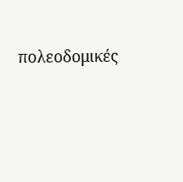πολεοδομικές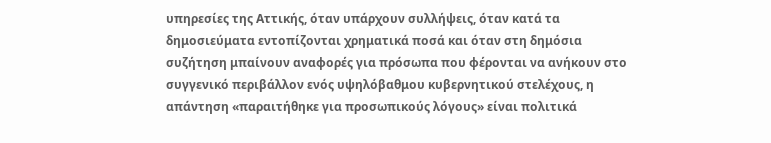υπηρεσίες της Αττικής, όταν υπάρχουν συλλήψεις, όταν κατά τα δημοσιεύματα εντοπίζονται χρηματικά ποσά και όταν στη δημόσια συζήτηση μπαίνουν αναφορές για πρόσωπα που φέρονται να ανήκουν στο συγγενικό περιβάλλον ενός υψηλόβαθμου κυβερνητικού στελέχους, η απάντηση «παραιτήθηκε για προσωπικούς λόγους» είναι πολιτικά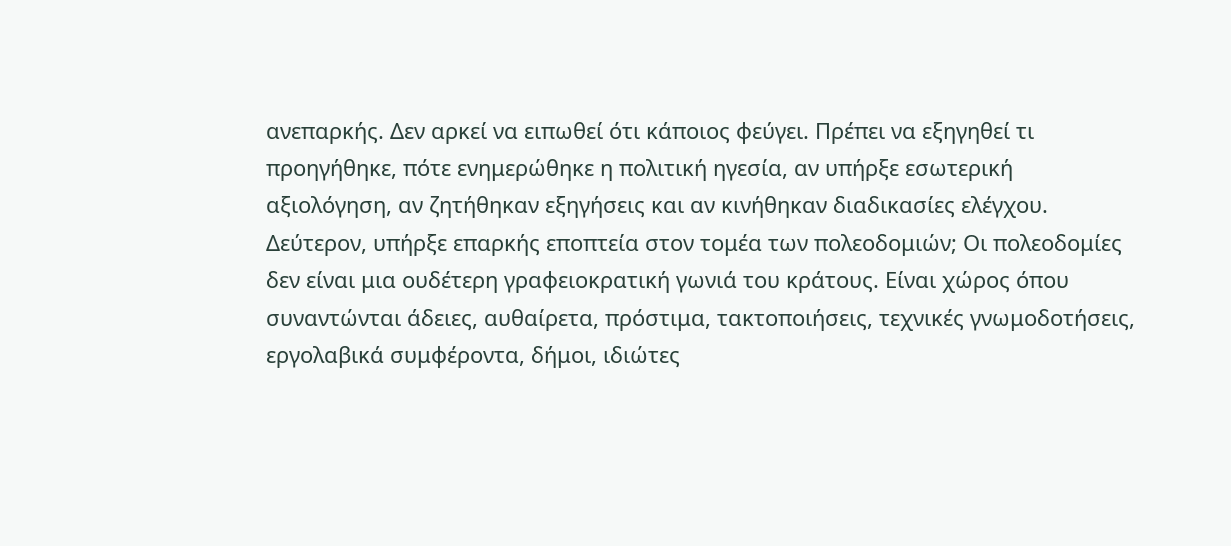ανεπαρκής. Δεν αρκεί να ειπωθεί ότι κάποιος φεύγει. Πρέπει να εξηγηθεί τι προηγήθηκε, πότε ενημερώθηκε η πολιτική ηγεσία, αν υπήρξε εσωτερική αξιολόγηση, αν ζητήθηκαν εξηγήσεις και αν κινήθηκαν διαδικασίες ελέγχου.
Δεύτερον, υπήρξε επαρκής εποπτεία στον τομέα των πολεοδομιών; Οι πολεοδομίες δεν είναι μια ουδέτερη γραφειοκρατική γωνιά του κράτους. Είναι χώρος όπου συναντώνται άδειες, αυθαίρετα, πρόστιμα, τακτοποιήσεις, τεχνικές γνωμοδοτήσεις, εργολαβικά συμφέροντα, δήμοι, ιδιώτες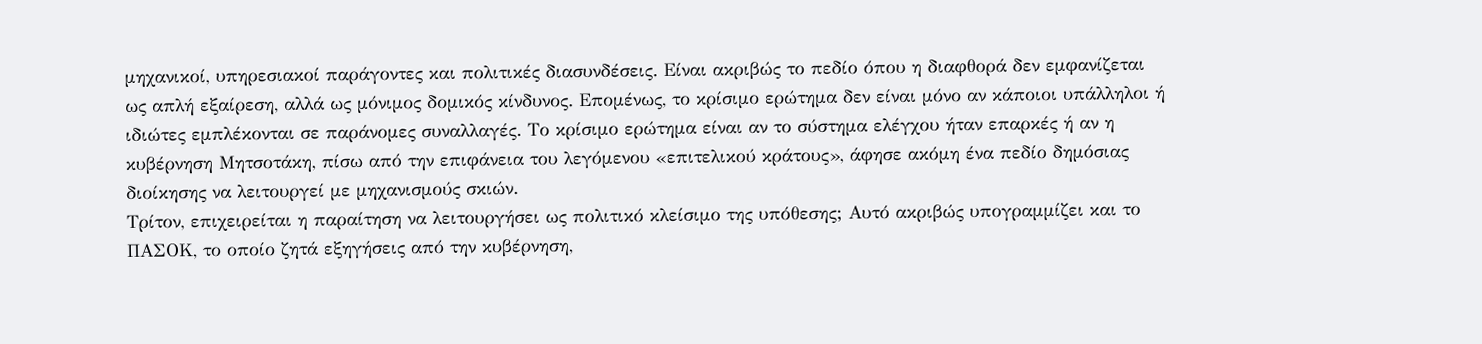μηχανικοί, υπηρεσιακοί παράγοντες και πολιτικές διασυνδέσεις. Είναι ακριβώς το πεδίο όπου η διαφθορά δεν εμφανίζεται ως απλή εξαίρεση, αλλά ως μόνιμος δομικός κίνδυνος. Επομένως, το κρίσιμο ερώτημα δεν είναι μόνο αν κάποιοι υπάλληλοι ή ιδιώτες εμπλέκονται σε παράνομες συναλλαγές. Το κρίσιμο ερώτημα είναι αν το σύστημα ελέγχου ήταν επαρκές ή αν η κυβέρνηση Μητσοτάκη, πίσω από την επιφάνεια του λεγόμενου «επιτελικού κράτους», άφησε ακόμη ένα πεδίο δημόσιας διοίκησης να λειτουργεί με μηχανισμούς σκιών.
Τρίτον, επιχειρείται η παραίτηση να λειτουργήσει ως πολιτικό κλείσιμο της υπόθεσης; Αυτό ακριβώς υπογραμμίζει και το ΠΑΣΟΚ, το οποίο ζητά εξηγήσεις από την κυβέρνηση,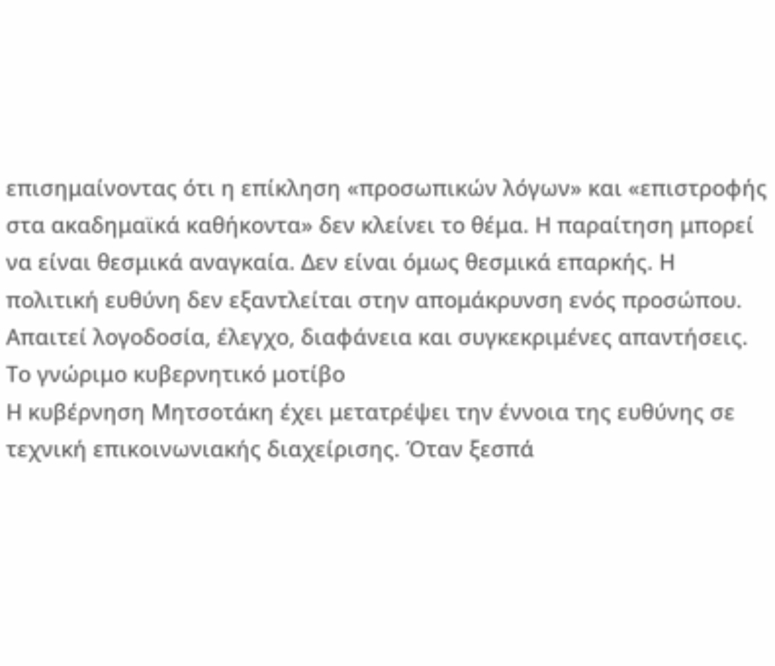επισημαίνοντας ότι η επίκληση «προσωπικών λόγων» και «επιστροφής στα ακαδημαϊκά καθήκοντα» δεν κλείνει το θέμα. Η παραίτηση μπορεί να είναι θεσμικά αναγκαία. Δεν είναι όμως θεσμικά επαρκής. Η πολιτική ευθύνη δεν εξαντλείται στην απομάκρυνση ενός προσώπου. Απαιτεί λογοδοσία, έλεγχο, διαφάνεια και συγκεκριμένες απαντήσεις.
Το γνώριμο κυβερνητικό μοτίβο
Η κυβέρνηση Μητσοτάκη έχει μετατρέψει την έννοια της ευθύνης σε τεχνική επικοινωνιακής διαχείρισης. Όταν ξεσπά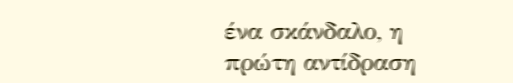ένα σκάνδαλο, η πρώτη αντίδραση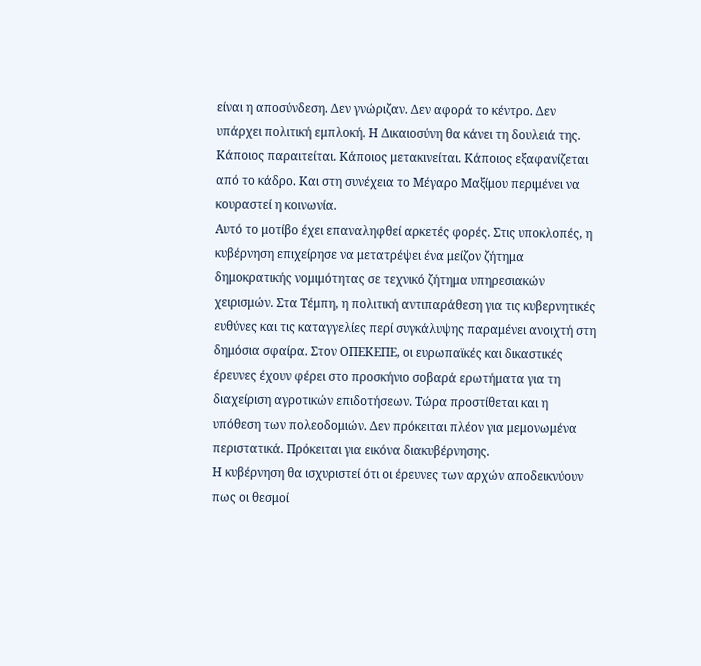είναι η αποσύνδεση. Δεν γνώριζαν. Δεν αφορά το κέντρο. Δεν υπάρχει πολιτική εμπλοκή. Η Δικαιοσύνη θα κάνει τη δουλειά της. Κάποιος παραιτείται. Κάποιος μετακινείται. Κάποιος εξαφανίζεται από το κάδρο. Και στη συνέχεια το Μέγαρο Μαξίμου περιμένει να κουραστεί η κοινωνία.
Αυτό το μοτίβο έχει επαναληφθεί αρκετές φορές. Στις υποκλοπές, η κυβέρνηση επιχείρησε να μετατρέψει ένα μείζον ζήτημα δημοκρατικής νομιμότητας σε τεχνικό ζήτημα υπηρεσιακών χειρισμών. Στα Τέμπη, η πολιτική αντιπαράθεση για τις κυβερνητικές ευθύνες και τις καταγγελίες περί συγκάλυψης παραμένει ανοιχτή στη δημόσια σφαίρα. Στον ΟΠΕΚΕΠΕ, οι ευρωπαϊκές και δικαστικές έρευνες έχουν φέρει στο προσκήνιο σοβαρά ερωτήματα για τη διαχείριση αγροτικών επιδοτήσεων. Τώρα προστίθεται και η υπόθεση των πολεοδομιών. Δεν πρόκειται πλέον για μεμονωμένα περιστατικά. Πρόκειται για εικόνα διακυβέρνησης.
Η κυβέρνηση θα ισχυριστεί ότι οι έρευνες των αρχών αποδεικνύουν πως οι θεσμοί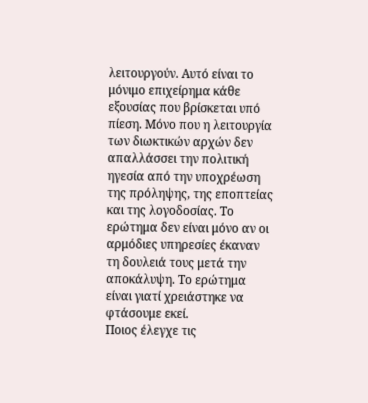λειτουργούν. Αυτό είναι το μόνιμο επιχείρημα κάθε εξουσίας που βρίσκεται υπό πίεση. Μόνο που η λειτουργία των διωκτικών αρχών δεν απαλλάσσει την πολιτική ηγεσία από την υποχρέωση της πρόληψης, της εποπτείας και της λογοδοσίας. Το ερώτημα δεν είναι μόνο αν οι αρμόδιες υπηρεσίες έκαναν τη δουλειά τους μετά την αποκάλυψη. Το ερώτημα είναι γιατί χρειάστηκε να φτάσουμε εκεί.
Ποιος έλεγχε τις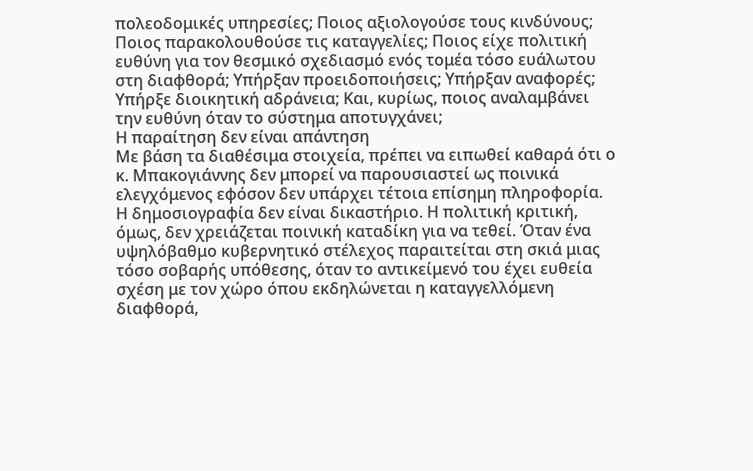πολεοδομικές υπηρεσίες; Ποιος αξιολογούσε τους κινδύνους; Ποιος παρακολουθούσε τις καταγγελίες; Ποιος είχε πολιτική ευθύνη για τον θεσμικό σχεδιασμό ενός τομέα τόσο ευάλωτου στη διαφθορά; Υπήρξαν προειδοποιήσεις; Υπήρξαν αναφορές; Υπήρξε διοικητική αδράνεια; Και, κυρίως, ποιος αναλαμβάνει την ευθύνη όταν το σύστημα αποτυγχάνει;
Η παραίτηση δεν είναι απάντηση
Με βάση τα διαθέσιμα στοιχεία, πρέπει να ειπωθεί καθαρά ότι ο κ. Μπακογιάννης δεν μπορεί να παρουσιαστεί ως ποινικά ελεγχόμενος εφόσον δεν υπάρχει τέτοια επίσημη πληροφορία. Η δημοσιογραφία δεν είναι δικαστήριο. Η πολιτική κριτική, όμως, δεν χρειάζεται ποινική καταδίκη για να τεθεί. Όταν ένα υψηλόβαθμο κυβερνητικό στέλεχος παραιτείται στη σκιά μιας τόσο σοβαρής υπόθεσης, όταν το αντικείμενό του έχει ευθεία σχέση με τον χώρο όπου εκδηλώνεται η καταγγελλόμενη διαφθορά,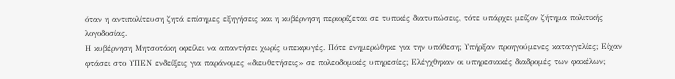όταν η αντιπολίτευση ζητά επίσημες εξηγήσεις και η κυβέρνηση περιορίζεται σε τυπικές διατυπώσεις, τότε υπάρχει μείζον ζήτημα πολιτικής λογοδοσίας.
Η κυβέρνηση Μητσοτάκη οφείλει να απαντήσει χωρίς υπεκφυγές. Πότε ενημερώθηκε για την υπόθεση; Υπήρξαν προηγούμενες καταγγελίες; Είχαν φτάσει στο ΥΠΕΝ ενδείξεις για παράνομες «διευθετήσεις» σε πολεοδομικές υπηρεσίες; Ελέγχθηκαν οι υπηρεσιακές διαδρομές των φακέλων;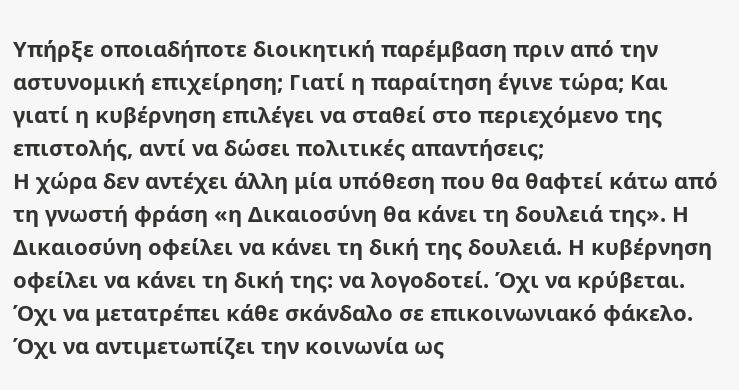Υπήρξε οποιαδήποτε διοικητική παρέμβαση πριν από την αστυνομική επιχείρηση; Γιατί η παραίτηση έγινε τώρα; Και γιατί η κυβέρνηση επιλέγει να σταθεί στο περιεχόμενο της επιστολής, αντί να δώσει πολιτικές απαντήσεις;
Η χώρα δεν αντέχει άλλη μία υπόθεση που θα θαφτεί κάτω από τη γνωστή φράση «η Δικαιοσύνη θα κάνει τη δουλειά της». Η Δικαιοσύνη οφείλει να κάνει τη δική της δουλειά. Η κυβέρνηση οφείλει να κάνει τη δική της: να λογοδοτεί. Όχι να κρύβεται. Όχι να μετατρέπει κάθε σκάνδαλο σε επικοινωνιακό φάκελο. Όχι να αντιμετωπίζει την κοινωνία ως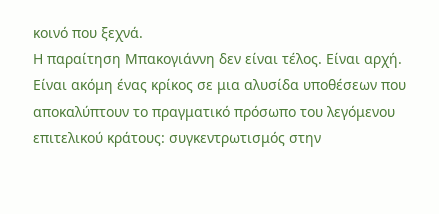κοινό που ξεχνά.
Η παραίτηση Μπακογιάννη δεν είναι τέλος. Είναι αρχή. Είναι ακόμη ένας κρίκος σε μια αλυσίδα υποθέσεων που αποκαλύπτουν το πραγματικό πρόσωπο του λεγόμενου επιτελικού κράτους: συγκεντρωτισμός στην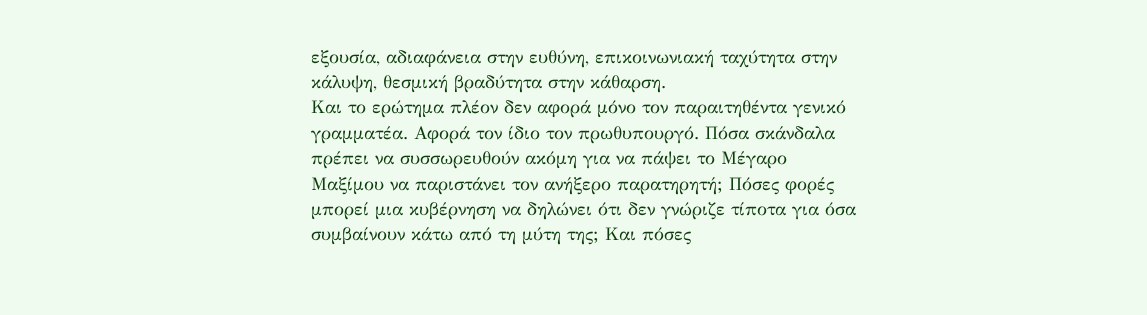εξουσία, αδιαφάνεια στην ευθύνη, επικοινωνιακή ταχύτητα στην κάλυψη, θεσμική βραδύτητα στην κάθαρση.
Και το ερώτημα πλέον δεν αφορά μόνο τον παραιτηθέντα γενικό γραμματέα. Αφορά τον ίδιο τον πρωθυπουργό. Πόσα σκάνδαλα πρέπει να συσσωρευθούν ακόμη για να πάψει το Μέγαρο Μαξίμου να παριστάνει τον ανήξερο παρατηρητή; Πόσες φορές μπορεί μια κυβέρνηση να δηλώνει ότι δεν γνώριζε τίποτα για όσα συμβαίνουν κάτω από τη μύτη της; Και πόσες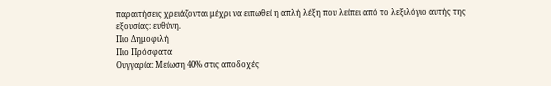παραιτήσεις χρειάζονται μέχρι να ειπωθεί η απλή λέξη που λείπει από το λεξιλόγιο αυτής της εξουσίας: ευθύνη.
Πιο Δημοφιλή
Πιο Πρόσφατα
Ουγγαρία: Μείωση 40% στις αποδοχές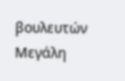βουλευτών
Μεγάλη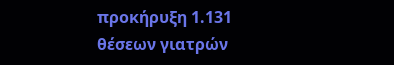προκήρυξη 1.131 θέσεων γιατρών